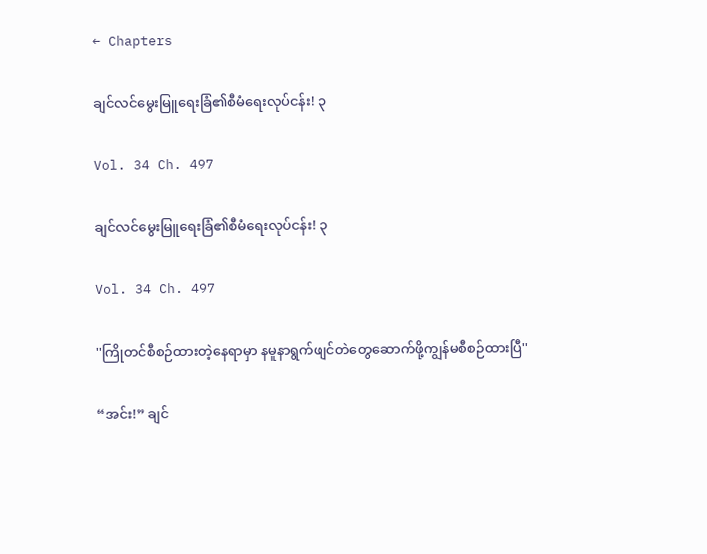← Chapters

ချင်လင်မွေးမြူရေးခြံ၏စီမံရေးလုပ်ငန်း! ၃

Vol. 34 Ch. 497

ချင်လင်မွေးမြူရေးခြံ၏စီမံရေးလုပ်ငန်း! ၃

Vol. 34 Ch. 497

''ကြိုတင်စီစဉ်ထားတဲ့နေရာမှာ နမူနာရွက်ဖျင်တဲတွေဆောက်ဖို့ကျွန်မစီစဉ်ထားပြီ''

“အင်း!” ချင်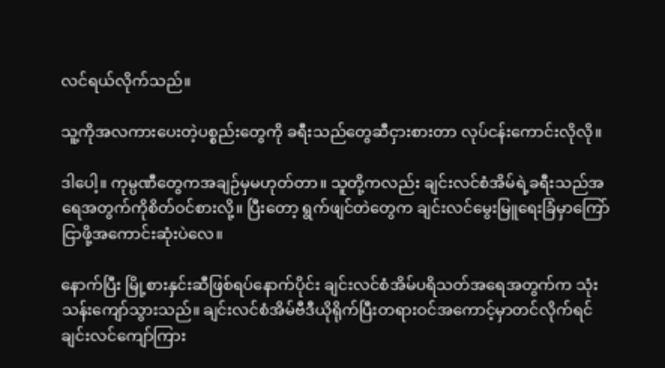လင်ရယ်လိုက်သည်။

သူ့ကိုအလကားပေးတဲ့ပစ္စည်းတွေကို ခရီးသည်တွေဆီငှားစားတာ လုပ်ငန်းကောင်းလိုလို။

ဒါပေါ့။ ကုမ္ပဏီတွေကအချဉ်မှမဟုတ်တာ။ သူတို့ကလည်း ချင်းလင်စံအိမ်ရဲ့ခရီးသည်အရေအတွက်ကိုစိတ်ဝင်စားလို့။ ပြီးတော့ ရွက်ဖျင်တဲတွေက ချင်းလင်မွေးမြူရေးခြံမှာကြော်ငြာဖို့အကောင်းဆုံးပဲလေ။

နောက်ပြီး မြို့စားနှင်းဆီဖြစ်ရပ်နောက်ပိုင်း ချင်းလင်စံအိမ်ပရိသတ်အရေအတွက်က သုံးသန်းကျော်သွားသည်။ ချင်းလင်စံအိမ်ဗီဒီယိုရိုက်ပြီးတရားဝင်အကောင့်မှာတင်လိုက်ရင် ချင်းလင်ကျော်ကြား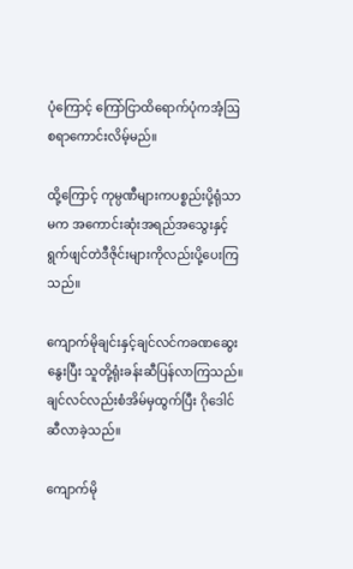ပုံကြောင့် ကြော်ငြာထိရောက်ပုံကအံ့ဩစရာကောင်းလိမ့်မည်။

ထို့ကြောင့် ကုမ္ပဏီများကပစ္စည်းပို့ရုံသာမက အကောင်းဆုံးအရည်အသွေးနှင့်ရွက်ဖျင်တဲဒီဇိုင်းများကိုလည်းပို့ပေးကြသည်။

ကျောက်မိုချင်းနှင့်ချင်လင်ကခဏဆွေးနွေးပြီး သူတို့ရုံးခန်းဆီပြန်လာကြသည်။ ချင်လင်လည်းစံအိမ်မှထွက်ပြီး ဂိုဒေါင်ဆီလာခဲ့သည်။

ကျောက်မို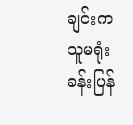ချင်းကသူမရုံးခန်းပြန်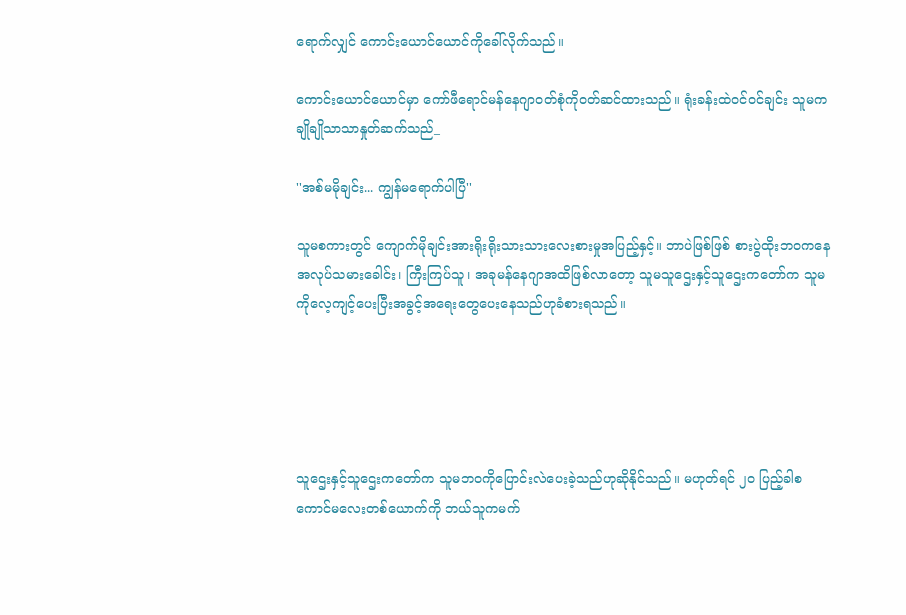ရောက်လျှင် ကောင်းယောင်ယောင်ကိုခေါ်လိုက်သည်။

ကောင်းယောင်ယောင်မှာ ကော်ဖီရောင်မန်နေဂျာဝတ်စုံကိုဝတ်ဆင်ထားသည်။ ရုံးခန်းထဲဝင်ဝင်ချင်း သူမကချိုချိုသာသာနှုတ်ဆက်သည်_

''အစ်မမိုချင်း... ကျွန်မရောက်ပါပြီ''

သူမစကားတွင် ကျောက်မိုချင်းအားရိုးရိုးသားသားလေးစားမှုအပြည့်နှင့်။ ဘာပဲဖြစ်ဖြစ် စားပွဲထိုးဘဝကနေ အလုပ်သမားခေါင်း၊ ကြီးကြပ်သူ၊ အခုမန်နေဂျာအထိဖြစ်လာတော့ သူမသူဌေးနှင့်သူဌေးကတော်က သူမကိုလေ့ကျင့်ပေးပြီးအခွင့်အရေးတွေပေးနေသည်ဟုခံစားရသည်။





သူဌေးနှင့်သူဌေးကတော်က သူမဘဝကိုပြောင်းလဲပေးခဲ့သည်ဟုဆိုနိုင်သည်။ မဟုတ်ရင် ၂၀ ပြည့်ခါစကောင်မလေးတစ်ယောက်ကို ဘယ်သူကမက်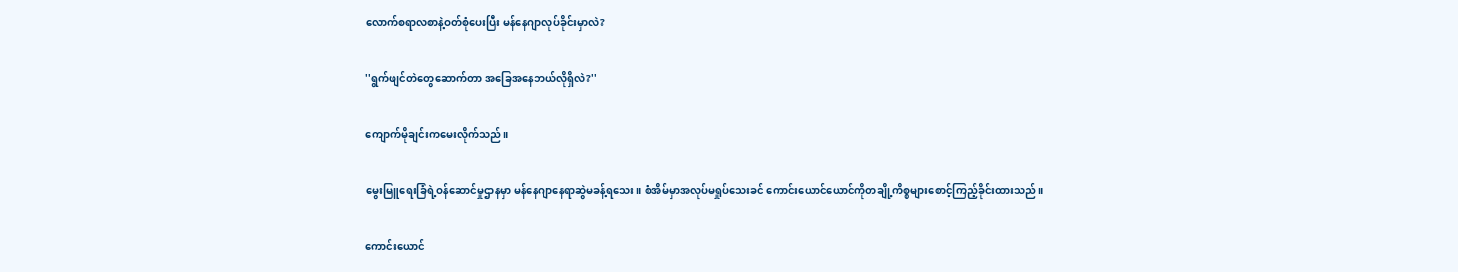လောက်စရာလစာနဲ့ဝတ်စုံပေးပြီး မန်နေဂျာလုပ်ခိုင်းမှာလဲ?

''ရွက်ဖျင်တဲတွေဆောက်တာ အခြေအနေဘယ်လိုရှိလဲ?''

ကျောက်မိုချင်းကမေးလိုက်သည်။

မွေးမြူရေးခြံရဲ့ဝန်ဆောင်မှုဌာနမှာ မန်နေဂျာနေရာဆွဲမခန့်ရသေး။ စံအိမ်မှာအလုပ်မရှုပ်သေးခင် ကောင်းယောင်ယောင်ကိုတချို့ကိစ္စများစောင့်ကြည့်ခိုင်းထားသည်။

ကောင်းယောင်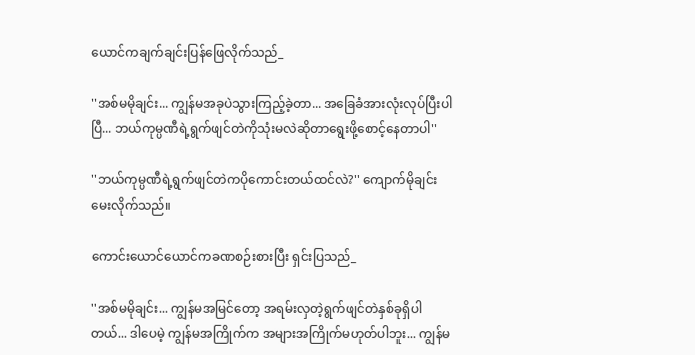ယောင်ကချက်ချင်းပြန်ဖြေလိုက်သည်_

''အစ်မမိုချင်း... ကျွန်မအခုပဲသွားကြည့်ခဲ့တာ... အခြေခံအားလုံးလုပ်ပြီးပါပြီ... ဘယ်ကုမ္ပဏီရဲ့ရွက်ဖျင်တဲကိုသုံးမလဲဆိုတာရွေးဖို့စောင့်နေတာပါ''

''ဘယ်ကုမ္ပဏီရဲ့ရွက်ဖျင်တဲကပိုကောင်းတယ်ထင်လဲ?'' ကျောက်မိုချင်းမေးလိုက်သည်။

ကောင်းယောင်ယောင်ကခဏစဉ်းစားပြီး ရှင်းပြသည်_

''အစ်မမိုချင်း... ကျွန်မအမြင်တော့ အရမ်းလှတဲ့ရွက်ဖျင်တဲနှစ်ခုရှိပါတယ်... ဒါပေမဲ့ ကျွန်မအကြိုက်က အများအကြိုက်မဟုတ်ပါဘူး... ကျွန်မ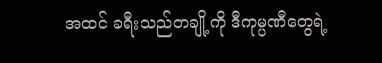အထင် ခရီးသည်တချို့ကို ဒီကုမ္ပဏီတွေရဲ့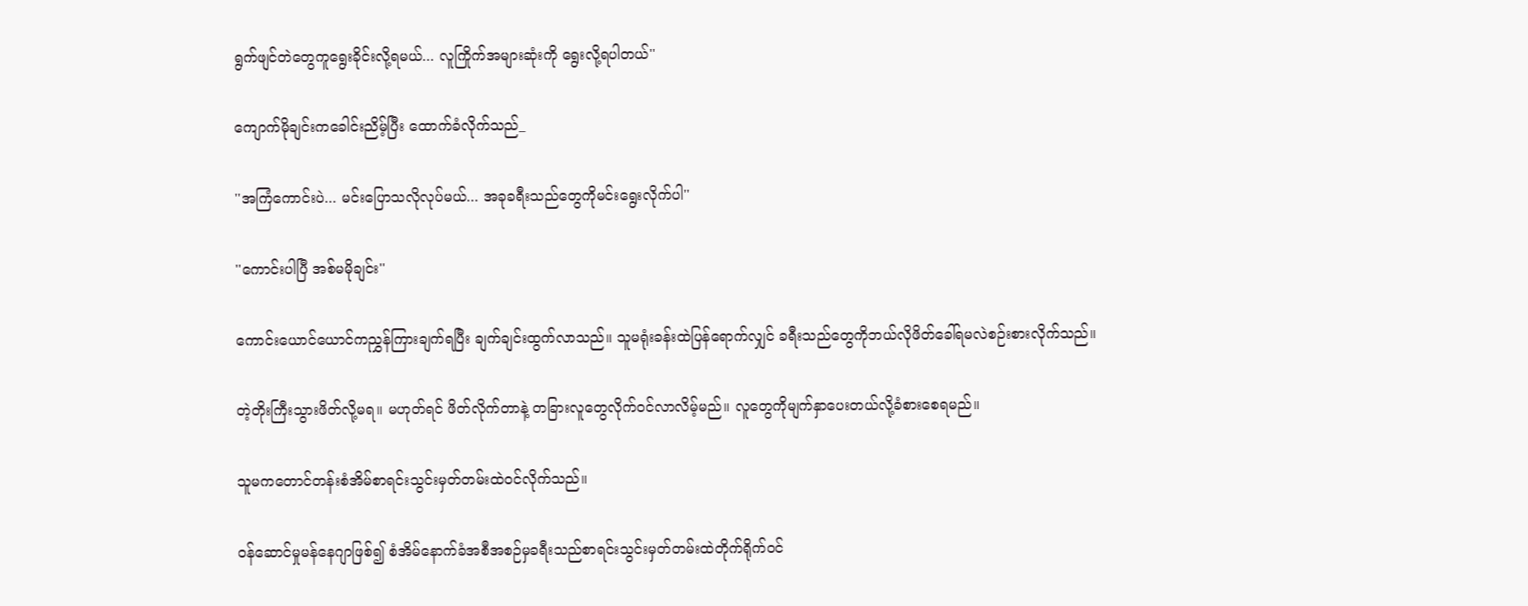ရွက်ဖျင်တဲတွေကူရွေးခိုင်းလို့ရမယ်... လူကြိုက်အများဆုံးကို ရွေးလို့ရပါတယ်''

ကျောက်မိုချင်းကခေါင်းညိမ့်ပြီး ထောက်ခံလိုက်သည်_

''အကြံကောင်းပဲ... မင်းပြောသလိုလုပ်မယ်... အခုခရီးသည်တွေကိုမင်းရွေးလိုက်ပါ''

''ကောင်းပါပြီ အစ်မမိုချင်း''

ကောင်းယောင်ယောင်ကညွှန်ကြားချက်ရပြီး ချက်ချင်းထွက်လာသည်။ သူမရုံးခန်းထဲပြန်ရောက်လျှင် ခရီးသည်တွေကိုဘယ်လိုဖိတ်ခေါ်ရမလဲစဉ်းစားလိုက်သည်။

တဲ့တိုးကြီးသွားဖိတ်လို့မရ။ မဟုတ်ရင် ဖိတ်လိုက်တာနဲ့ တခြားလူတွေလိုက်ဝင်လာလိမ့်မည်။ လူတွေကိုမျက်နှာပေးတယ်လို့ခံစားစေရမည်။

သူမကတောင်တန်းစံအိမ်စာရင်းသွင်းမှတ်တမ်းထဲဝင်လိုက်သည်။

ဝန်ဆောင်မှုမန်နေဂျာဖြစ်၍ စံအိမ်နောက်ခံအစီအစဉ်မှခရီးသည်စာရင်းသွင်းမှတ်တမ်းထဲတိုက်ရိုက်ဝင်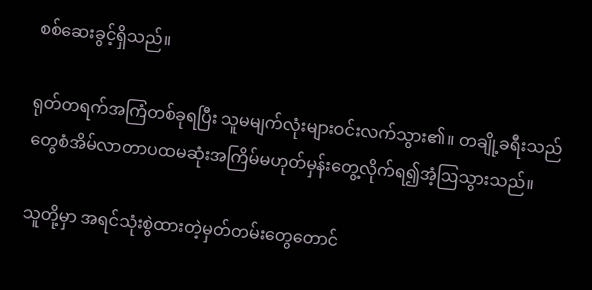စစ်ဆေးခွင့်ရှိသည်။

ရုတ်တရက်အကြံတစ်ခုရပြီး သူမမျက်လုံးများဝင်းလက်သွား၏။ တချို့ခရီးသည်တွေစံအိမ်လာတာပထမဆုံးအကြိမ်မဟုတ်မှန်းတွေ့လိုက်ရ၍အံ့ဩသွားသည်။

သူတို့မှာ အရင်သုံးစွဲထားတဲ့မှတ်တမ်းတွေတောင်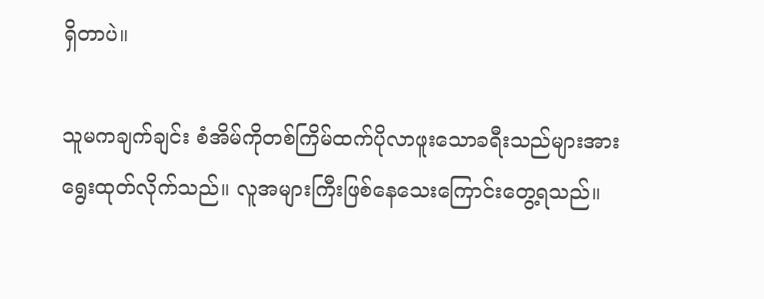ရှိတာပဲ။

သူမကချက်ချင်း စံအိမ်ကိုတစ်ကြိမ်ထက်ပိုလာဖူးသောခရီးသည်များအား ရွေးထုတ်လိုက်သည်။ လူအများကြီးဖြစ်နေသေးကြောင်းတွေ့ရသည်။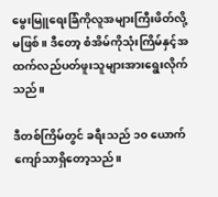မွေးမြူရေးခြံကိုလူအများကြီးဖိတ်လို့မဖြစ်။ ဒီတော့ စံအိမ်ကိုသုံးကြိမ်နှင့်အထက်လည်ပတ်ဖူးသူများအားရွေးလိုက်သည်။

ဒီတစ်ကြိမ်တွင် ခရီးသည် ၁၀ ယောက်ကျော်သာရှိတော့သည်။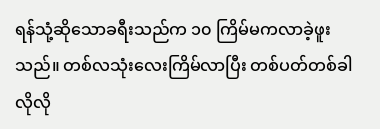ရန်သုံ့ဆိုသောခရီးသည်က ၁၀ ကြိမ်မကလာခဲ့ဖူးသည်။ တစ်လသုံးလေးကြိမ်လာပြီး တစ်ပတ်တစ်ခါလိုလို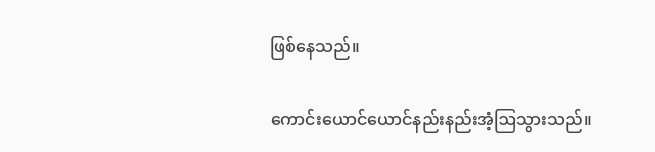ဖြစ်နေသည်။

ကောင်းယောင်ယောင်နည်းနည်းအံ့ဩသွားသည်။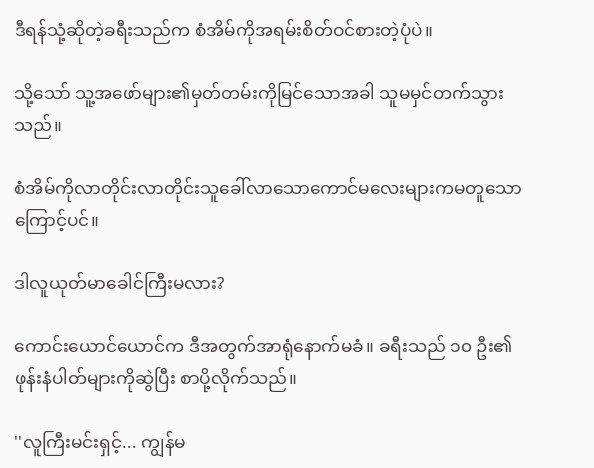ဒီရန်သုံ့ဆိုတဲ့ခရီးသည်က စံအိမ်ကိုအရမ်းစိတ်ဝင်စားတဲ့ပုံပဲ။

သို့သော် သူ့အဖော်များ၏မှတ်တမ်းကိုမြင်သောအခါ သူမမှင်တက်သွားသည်။

စံအိမ်ကိုလာတိုင်းလာတိုင်းသူခေါ်လာသောကောင်မလေးများကမတူသောကြောင့်ပင်။

ဒါလူယုတ်မာခေါင်ကြီးမလား?

ကောင်းယောင်ယောင်က ဒီအတွက်အာရုံနောက်မခံ။ ခရီးသည် ၁၀ ဦး၏ဖုန်းနံပါတ်များကိုဆွဲပြီး စာပို့လိုက်သည်။

''လူကြီးမင်းရှင့်... ကျွန်မ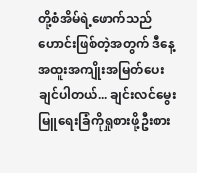တို့စံအိမ်ရဲ့ဖောက်သည်ဟောင်းဖြစ်တဲ့အတွက် ဒီနေ့အထူးအကျိုးအမြတ်ပေးချင်ပါတယ်... ချင်းလင်မွေးမြူရေးခြံကိုရှုစားဖို့ဦးစား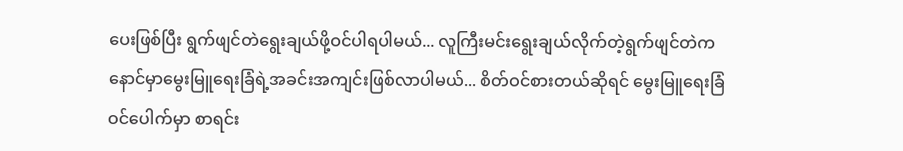ပေးဖြစ်ပြီး ရွက်ဖျင်တဲရွေးချယ်ဖို့ဝင်ပါရပါမယ်... လူကြီးမင်းရွေးချယ်လိုက်တဲ့ရွက်ဖျင်တဲက နောင်မှာမွေးမြူရေးခြံရဲ့အခင်းအကျင်းဖြစ်လာပါမယ်... စိတ်ဝင်စားတယ်ဆိုရင် မွေးမြူရေးခြံဝင်ပေါက်မှာ စာရင်း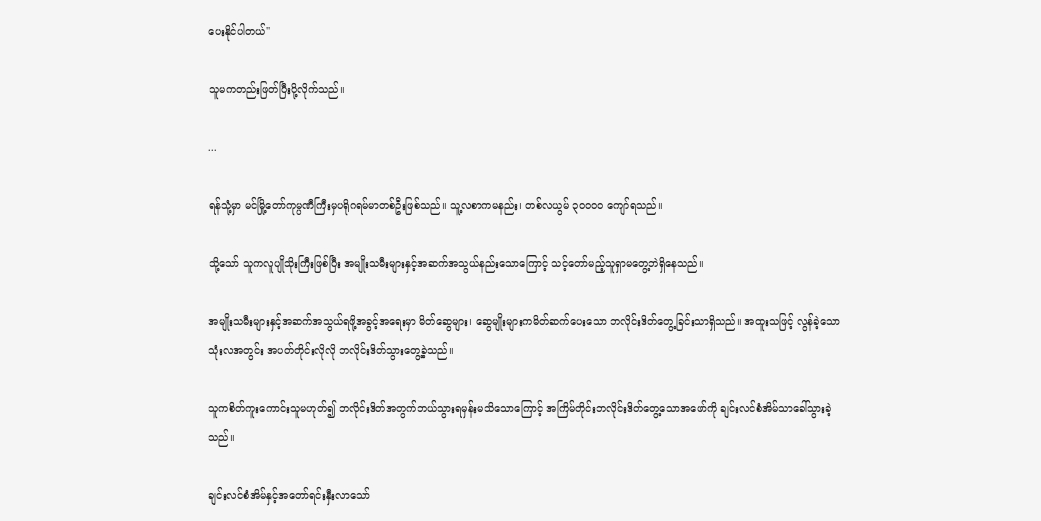ပေးနိုင်ပါတယ်''

သူမကတည်းဖြတ်ပြီးပို့လိုက်သည်။

...

ရန်သုံ့မှာ မင်မြို့တော်ကုမ္ပဏီကြီးမှပရိုဂရမ်မာတစ်ဦးဖြစ်သည်။ သူ့လစာကမနည်း၊ တစ်လယွမ် ၃၀၀၀၀ ကျော်ရသည်။

သို့သော် သူကလူပျိုသိုးကြီးဖြစ်ပြီး အမျိုးသမီးများနှင့်အဆက်အသွယ်နည်းသောကြောင့် သင့်တော်မည့်သူရှာမတွေ့ဘဲရှိနေသည်။

အမျိုးသမီးများနှင့်အဆက်အသွယ်ရဖို့အခွင့်အရေးမှာ မိတ်ဆွေများ၊ ဆွေမျိုးများကမိတ်ဆက်ပေးသော ဘလိုင်းဒိတ်တွေ့ခြင်းသာရှိသည်။ အထူးသဖြင့် လွန်ခဲ့သောသုံးလအတွင်း အပတ်တိုင်းလိုလို ဘလိုင်းဒိတ်သွားတွေ့ခဲ့သည်။

သူကစိတ်ကူးကောင်းသူမဟုတ်၍ ဘလိုင်းဒိတ်အတွက်ဘယ်သွားရမှန်းမသိသောကြောင့် အကြိမ်တိုင်းဘလိုင်းဒိတ်တွေ့သောအဖော်ကို ချင်းလင်စံအိမ်သာခေါ်သွားခဲ့သည်။

ချင်းလင်စံအိမ်နှင့်အတော်ရင်းနှီးလာသော်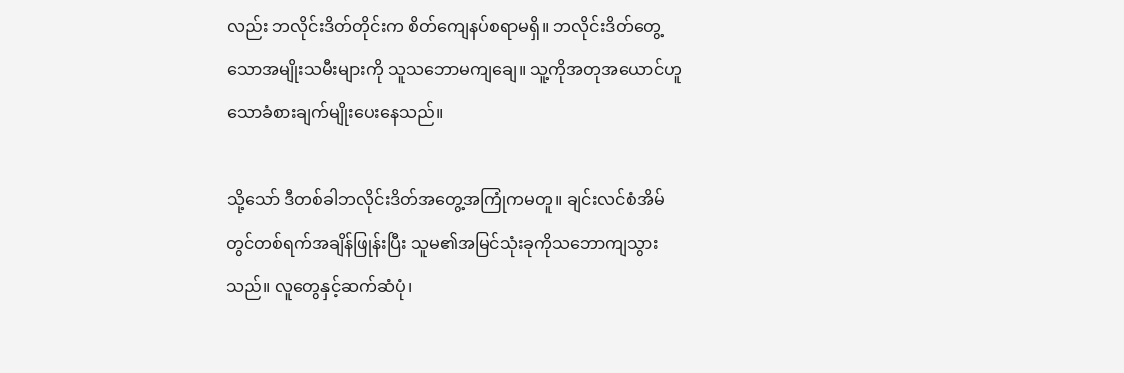လည်း ဘလိုင်းဒိတ်တိုင်းက စိတ်ကျေနပ်စရာမရှိ။ ဘလိုင်းဒိတ်တွေ့သောအမျိုးသမီးများကို သူသဘောမကျချေ။ သူ့ကိုအတုအယောင်ဟူသောခံစားချက်မျိုးပေးနေသည်။

သို့သော် ဒီတစ်ခါဘလိုင်းဒိတ်အတွေ့အကြုံကမတူ။ ချင်းလင်စံအိမ်တွင်တစ်ရက်အချိန်ဖြုန်းပြီး သူမ၏အမြင်သုံးခုကိုသဘောကျသွားသည်။ လူတွေနှင့်ဆက်ဆံပုံ၊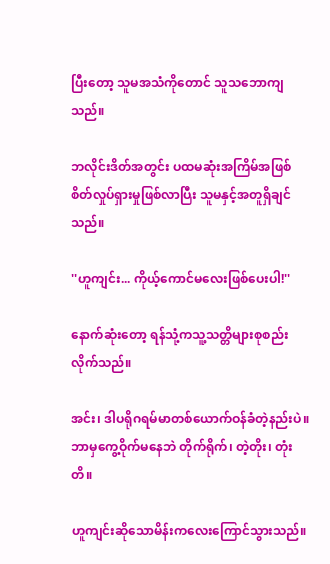ပြီးတော့ သူမအသံကိုတောင် သူသဘောကျသည်။

ဘလိုင်းဒိတ်အတွင်း ပထမဆုံးအကြိမ်အဖြစ် စိတ်လှုပ်ရှားမှုဖြစ်လာပြီး သူမနှင့်အတူရှိချင်သည်။

''ဟူကျင်း... ကိုယ့်ကောင်မလေးဖြစ်ပေးပါ!''

နောက်ဆုံးတော့ ရန်သုံ့ကသူ့သတ္တိများစုစည်းလိုက်သည်။

အင်း၊ ဒါပရိုဂရမ်မာတစ်ယောက်ဝန်ခံတဲ့နည်းပဲ။ ဘာမှကွေ့ဝိုက်မနေဘဲ တိုက်ရိုက်၊ တဲ့တိုး၊ တုံးတိ။

ဟူကျင်းဆိုသောမိန်းကလေးကြောင်သွားသည်။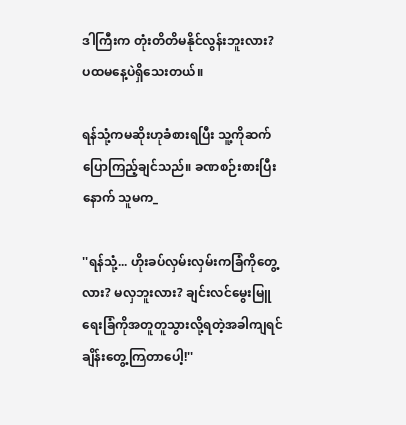ဒါကြီးက တုံးတိတိမနိုင်လွန်းဘူးလား? ပထမနေ့ပဲရှိသေးတယ်။

ရန်သုံ့ကမဆိုးဟုခံစားရပြီး သူ့ကိုဆက်ပြောကြည့်ချင်သည်။ ခဏစဉ်းစားပြီးနောက် သူမက_

''ရန်သုံ့... ဟိုးခပ်လှမ်းလှမ်းကခြံကိုတွေ့လား? မလှဘူးလား? ချင်းလင်မွေးမြူရေးခြံကိုအတူတူသွားလို့ရတဲ့အခါကျရင် ချိန်းတွေ့ကြတာပေါ့!''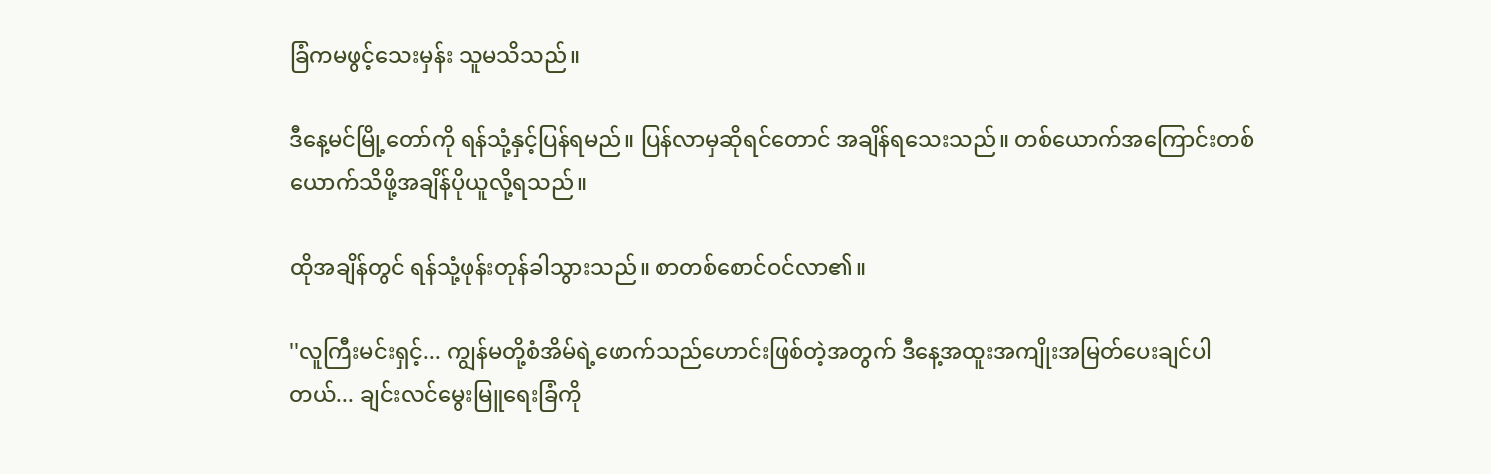ခြံကမဖွင့်သေးမှန်း သူမသိသည်။

ဒီနေ့မင်မြို့တော်ကို ရန်သုံ့နှင့်ပြန်ရမည်။ ပြန်လာမှဆိုရင်တောင် အချိန်ရသေးသည်။ တစ်ယောက်အကြောင်းတစ်ယောက်သိဖို့အချိန်ပိုယူလို့ရသည်။

ထိုအချိန်တွင် ရန်သုံ့ဖုန်းတုန်ခါသွားသည်။ စာတစ်စောင်ဝင်လာ၏။

''လူကြီးမင်းရှင့်... ကျွန်မတို့စံအိမ်ရဲ့ဖောက်သည်ဟောင်းဖြစ်တဲ့အတွက် ဒီနေ့အထူးအကျိုးအမြတ်ပေးချင်ပါတယ်... ချင်းလင်မွေးမြူရေးခြံကို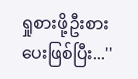ရှုစားဖို့ဦးစားပေးဖြစ်ပြီး...''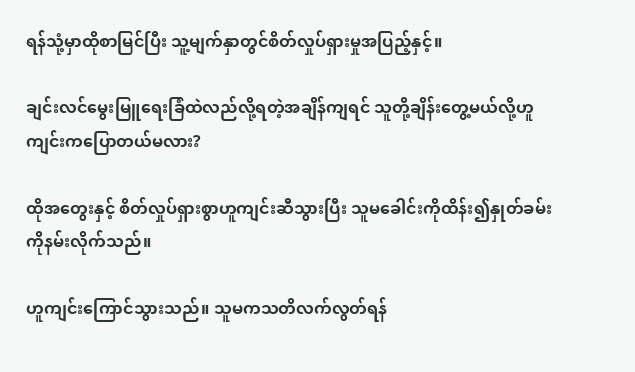ရန်သုံ့မှာထိုစာမြင်ပြီး သူ့မျက်နှာတွင်စိတ်လှုပ်ရှားမှုအပြည့်နှင့်။

ချင်းလင်မွေးမြူရေးခြံထဲလည်လို့ရတဲ့အချိန်ကျရင် သူတို့ချိန်းတွေ့မယ်လို့ဟူကျင်းကပြောတယ်မလား?

ထိုအတွေးနှင့် စိတ်လှုပ်ရှားစွာဟူကျင်းဆီသွားပြီး သူမခေါင်းကိုထိန်း၍နှုတ်ခမ်းကိုနမ်းလိုက်သည်။

ဟူကျင်းကြောင်သွားသည်။ သူမကသတိလက်လွတ်ရန်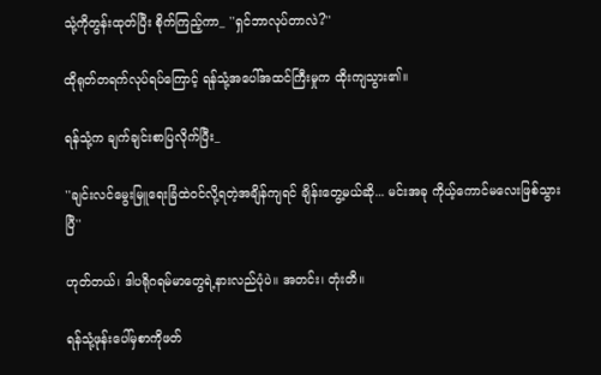သုံ့ကိုတွန်းထုတ်ပြီး စိုက်ကြည့်ကာ_ ''ရှင်ဘာလုပ်တာလဲ?''

ထိုရုတ်တရက်လုပ်ရပ်ကြောင့် ရန်သုံ့အပေါ်အထင်ကြီးမှုက ထိုးကျသွား၏။

ရန်သုံ့က ချက်ချင်းစာပြလိုက်ပြီး_

''ချင်းလင်မွေးမြူရေးခြံထဲဝင်လို့ရတဲ့အချိန်ကျရင် ချိန်းတွေ့မယ်ဆို... မင်းအခု ကိုယ့်ကောင်မလေးဖြစ်သွားပြီ''

ဟုတ်တယ်၊ ဒါပရိုဂရမ်မာတွေရဲ့နားလည်ပုံပဲ။ အတင်း၊ တုံးတိ။

ရန်သုံ့ဖုန်းပေါ်မှစာကိုဖတ်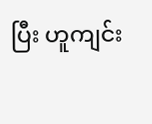ပြီး ဟူကျင်း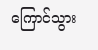ကြောင်သွား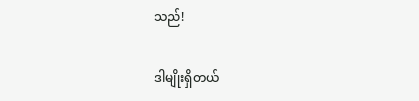သည်!

ဒါမျိုးရှိတယ်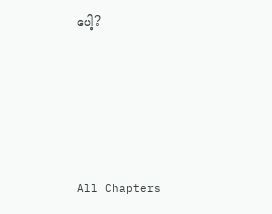ပေါ့?





All Chapters